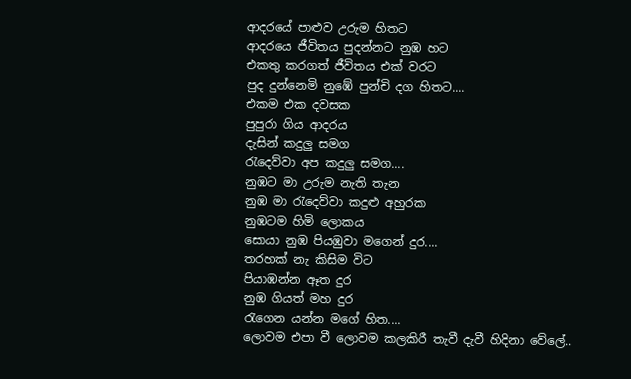ආදරයේ පාළුව උරුම හිතට
ආදරයෙ ජීවිතය පුදන්නට නුඹ හට
එකතු කරගත් ජීවිතය එක් වරට
පුද දුන්නෙමි නුඹේ පුන්චි දග හිතට....
එකම එක දවසක
පුපුරා ගිය ආදරය
දැසින් කදුලු සමග
රැදෙව්වා අප කදුලු සමග....
නුඹට මා උරුම නැති තැන
නුඹ මා රැදෙව්වා කදුළු අහුරක
නුඹටම හිමි ලොකය
සොයා නුඹ පියඹුවා මගෙන් දුර....
තරහක් නැ කිසිම විට
පියාඹන්න ඈත දුර
නුඹ ගියත් මහ දුර
රැගෙන යන්න මගේ හිත....
ලොවම එපා වී ලොවම කලකිරී තැවී දැවී හිදිනා වේලේ..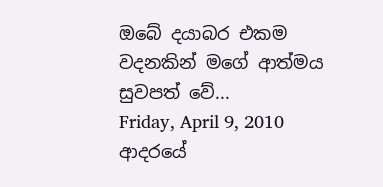ඔබේ දයාබර එකම වදනකින් මගේ ආත්මය සුවපත් වේ...
Friday, April 9, 2010
ආදරයේ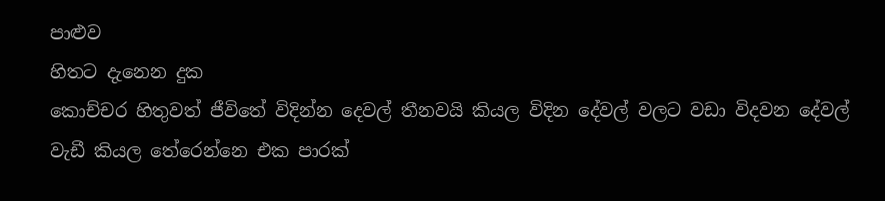පාළුව
හිතට දැනෙන දුක
කොච්චර හිතුවත් ජීවිතේ විදින්න දෙවල් තීනවයි කියල විදින දේවල් වලට වඩා විදවන දේවල් වැඩී කියල තේරෙන්නෙ එක පාරක්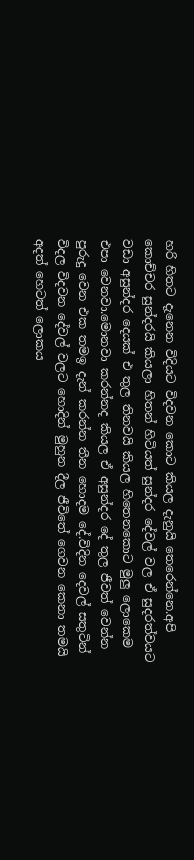හරි හිතට දැනෙන විදියට විදවන කොට කියල දැනුයි තෙරෙන්නෙ.අපි කොච්චර සුන්දරයි කියලා හිතන් හිටියත් සුන්දර දේවල් වල ඒ සුදරත්වයට වඩා අසුන්දර දෙයක් එ තුල තිනවයි කියල හිතෙනකොට මුලු ලොකෙම එපා වෙනවා.මොනවා කරන්නද කියල ඒ අසුන්දර දේ තුල ජීවත් වෙන්න පුරුදු වෙන එක තමඉ දැන් කරන්න තීන හොදම දේ.විදින දෙවල් සතුටින් විදල විදවන දේවල් වලට හොදින් මුහුන දීල ජීවිතේ ගෙවන කෙනා තමයි අදත් හෙටත් ලොකය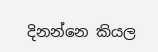දිනන්නෙ කියල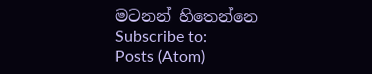මටනන් හිතෙන්නෙ
Subscribe to:
Posts (Atom)